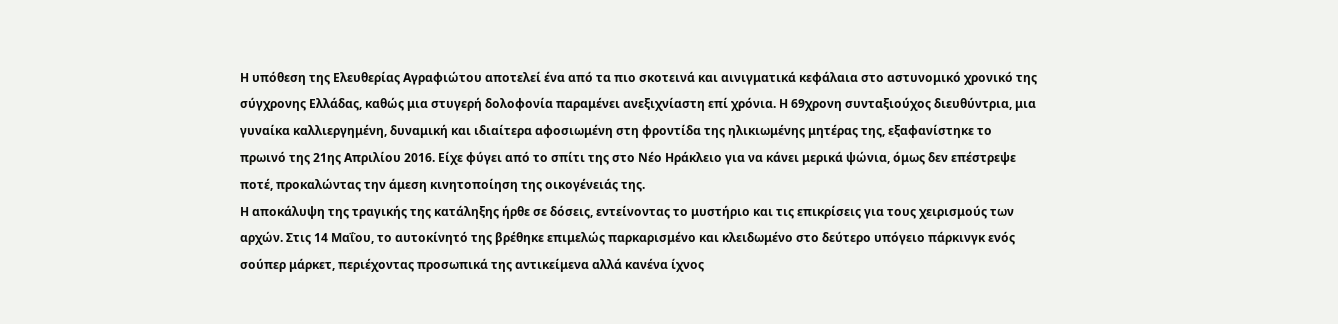Η υπόθεση της Ελευθερίας Αγραφιώτου αποτελεί ένα από τα πιο σκοτεινά και αινιγματικά κεφάλαια στο αστυνομικό χρονικό της σύγχρονης Ελλάδας, καθώς μια στυγερή δολοφονία παραμένει ανεξιχνίαστη επί χρόνια. Η 69χρονη συνταξιούχος διευθύντρια, μια γυναίκα καλλιεργημένη, δυναμική και ιδιαίτερα αφοσιωμένη στη φροντίδα της ηλικιωμένης μητέρας της, εξαφανίστηκε το πρωινό της 21ης Απριλίου 2016. Είχε φύγει από το σπίτι της στο Νέο Ηράκλειο για να κάνει μερικά ψώνια, όμως δεν επέστρεψε ποτέ, προκαλώντας την άμεση κινητοποίηση της οικογένειάς της.
Η αποκάλυψη της τραγικής της κατάληξης ήρθε σε δόσεις, εντείνοντας το μυστήριο και τις επικρίσεις για τους χειρισμούς των αρχών. Στις 14 Μαΐου, το αυτοκίνητό της βρέθηκε επιμελώς παρκαρισμένο και κλειδωμένο στο δεύτερο υπόγειο πάρκινγκ ενός σούπερ μάρκετ, περιέχοντας προσωπικά της αντικείμενα αλλά κανένα ίχνος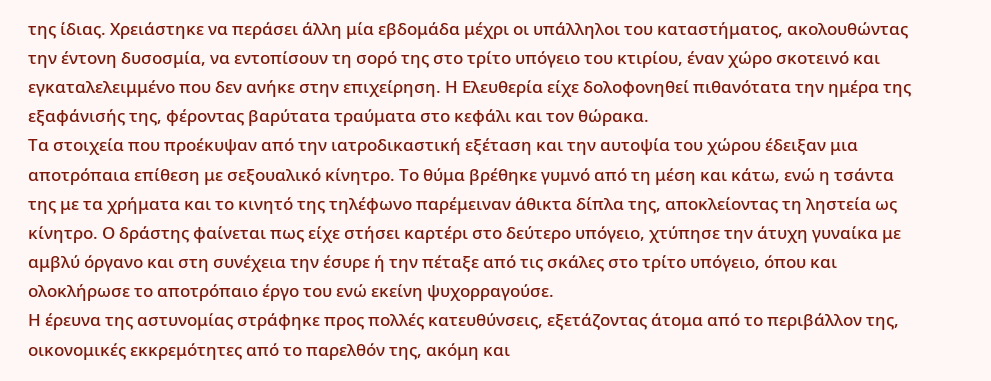της ίδιας. Χρειάστηκε να περάσει άλλη μία εβδομάδα μέχρι οι υπάλληλοι του καταστήματος, ακολουθώντας την έντονη δυσοσμία, να εντοπίσουν τη σορό της στο τρίτο υπόγειο του κτιρίου, έναν χώρο σκοτεινό και εγκαταλελειμμένο που δεν ανήκε στην επιχείρηση. Η Ελευθερία είχε δολοφονηθεί πιθανότατα την ημέρα της εξαφάνισής της, φέροντας βαρύτατα τραύματα στο κεφάλι και τον θώρακα.
Τα στοιχεία που προέκυψαν από την ιατροδικαστική εξέταση και την αυτοψία του χώρου έδειξαν μια αποτρόπαια επίθεση με σεξουαλικό κίνητρο. Το θύμα βρέθηκε γυμνό από τη μέση και κάτω, ενώ η τσάντα της με τα χρήματα και το κινητό της τηλέφωνο παρέμειναν άθικτα δίπλα της, αποκλείοντας τη ληστεία ως κίνητρο. Ο δράστης φαίνεται πως είχε στήσει καρτέρι στο δεύτερο υπόγειο, χτύπησε την άτυχη γυναίκα με αμβλύ όργανο και στη συνέχεια την έσυρε ή την πέταξε από τις σκάλες στο τρίτο υπόγειο, όπου και ολοκλήρωσε το αποτρόπαιο έργο του ενώ εκείνη ψυχορραγούσε.
Η έρευνα της αστυνομίας στράφηκε προς πολλές κατευθύνσεις, εξετάζοντας άτομα από το περιβάλλον της, οικονομικές εκκρεμότητες από το παρελθόν της, ακόμη και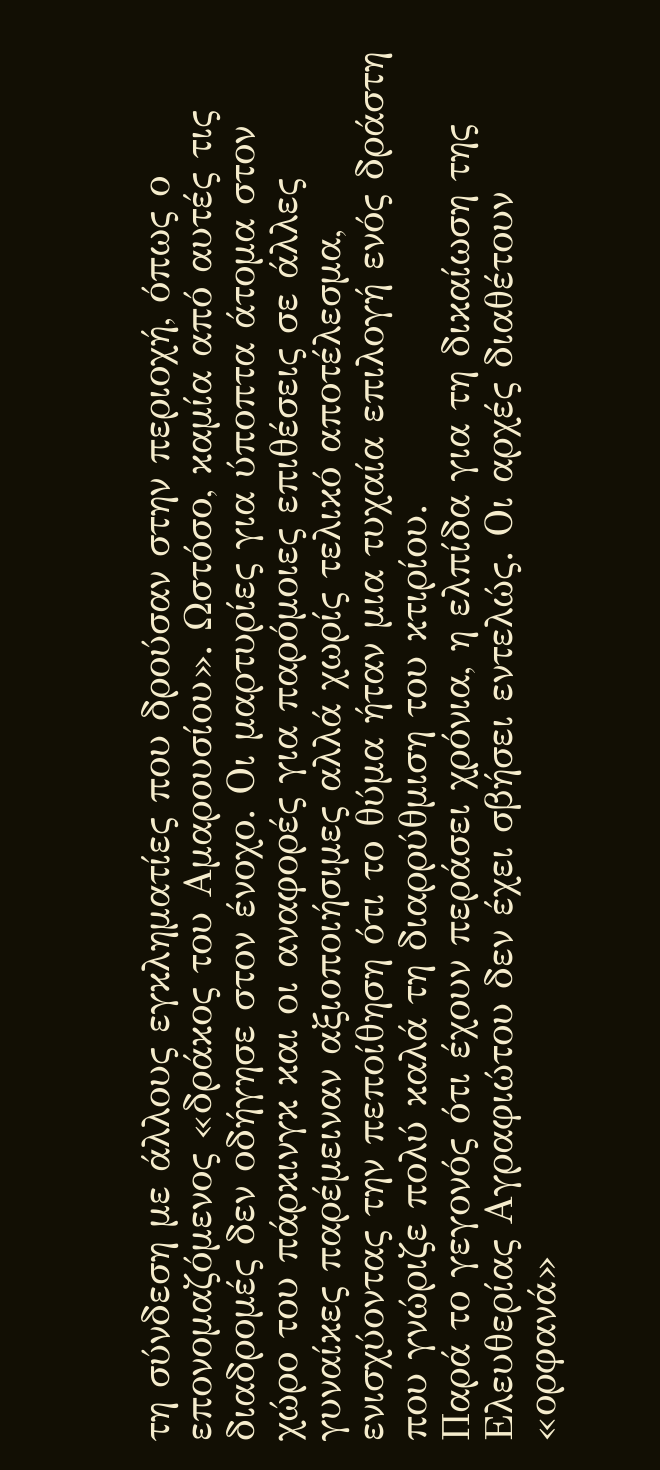τη σύνδεση με άλλους εγκληματίες που δρούσαν στην περιοχή, όπως ο επονομαζόμενος «δράκος του Αμαρουσίου». Ωστόσο, καμία από αυτές τις διαδρομές δεν οδήγησε στον ένοχο. Οι μαρτυρίες για ύποπτα άτομα στον χώρο του πάρκινγκ και οι αναφορές για παρόμοιες επιθέσεις σε άλλες γυναίκες παρέμειναν αξιοποιήσιμες αλλά χωρίς τελικό αποτέλεσμα, ενισχύοντας την πεποίθηση ότι το θύμα ήταν μια τυχαία επιλογή ενός δράστη που γνώριζε πολύ καλά τη διαρρύθμιση του κτιρίου.
Παρά το γεγονός ότι έχουν περάσει χρόνια, η ελπίδα για τη δικαίωση της Ελευθερίας Αγραφιώτου δεν έχει σβήσει εντελώς. Οι αρχές διαθέτουν «ορφανά»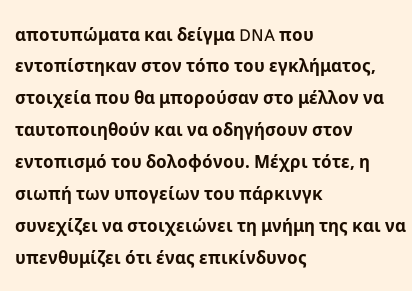αποτυπώματα και δείγμα DNA που εντοπίστηκαν στον τόπο του εγκλήματος, στοιχεία που θα μπορούσαν στο μέλλον να ταυτοποιηθούν και να οδηγήσουν στον εντοπισμό του δολοφόνου. Μέχρι τότε, η σιωπή των υπογείων του πάρκινγκ συνεχίζει να στοιχειώνει τη μνήμη της και να υπενθυμίζει ότι ένας επικίνδυνος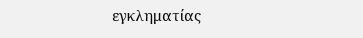εγκληματίας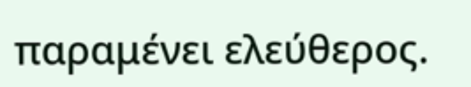παραμένει ελεύθερος.